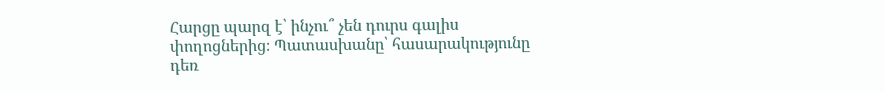Հարցը պարզ է՝ ինչու՞ չեն դուրս գալիս փողոցներից։ Պատասխանը՝ հասարակությունը դեռ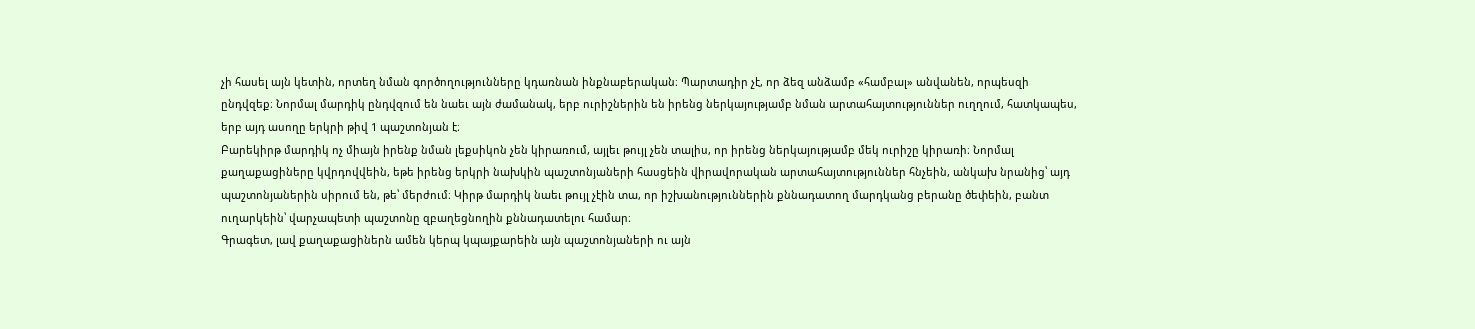չի հասել այն կետին, որտեղ նման գործողությունները կդառնան ինքնաբերական։ Պարտադիր չէ, որ ձեզ անձամբ «համբալ» անվանեն, որպեսզի ընդվզեք։ Նորմալ մարդիկ ընդվզում են նաեւ այն ժամանակ, երբ ուրիշներին են իրենց ներկայությամբ նման արտահայտություններ ուղղում, հատկապես, երբ այդ ասողը երկրի թիվ 1 պաշտոնյան է։
Բարեկիրթ մարդիկ ոչ միայն իրենք նման լեքսիկոն չեն կիրառում, այլեւ թույլ չեն տալիս, որ իրենց ներկայությամբ մեկ ուրիշը կիրառի։ Նորմալ քաղաքացիները կվրդովվեին, եթե իրենց երկրի նախկին պաշտոնյաների հասցեին վիրավորական արտահայտություններ հնչեին, անկախ նրանից՝ այդ պաշտոնյաներին սիրում են, թե՝ մերժում։ Կիրթ մարդիկ նաեւ թույլ չէին տա, որ իշխանություններին քննադատող մարդկանց բերանը ծեփեին, բանտ ուղարկեին՝ վարչապետի պաշտոնը զբաղեցնողին քննադատելու համար։
Գրագետ, լավ քաղաքացիներն ամեն կերպ կպայքարեին այն պաշտոնյաների ու այն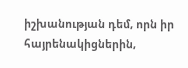իշխանության դեմ, որն իր հայրենակիցներին,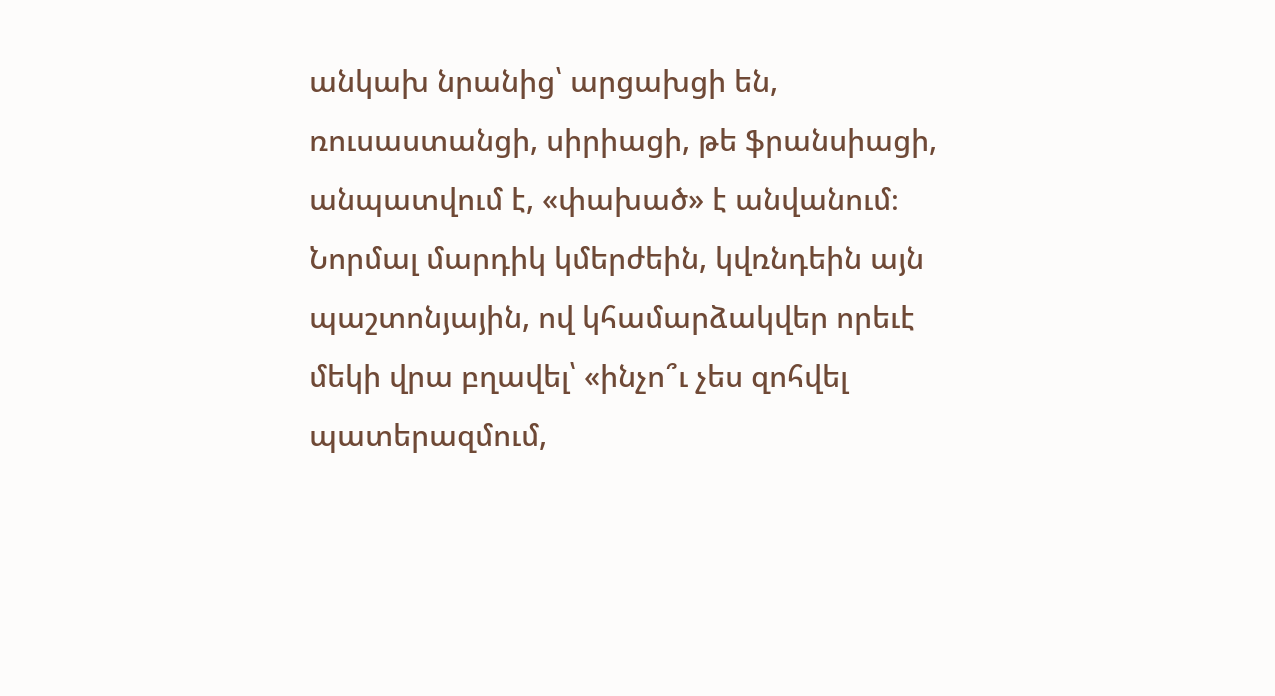անկախ նրանից՝ արցախցի են, ռուսաստանցի, սիրիացի, թե ֆրանսիացի, անպատվում է, «փախած» է անվանում։ Նորմալ մարդիկ կմերժեին, կվռնդեին այն պաշտոնյային, ով կհամարձակվեր որեւէ մեկի վրա բղավել՝ «ինչո՞ւ չես զոհվել պատերազմում,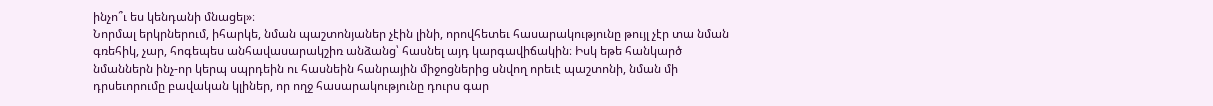ինչո՞ւ ես կենդանի մնացել»։
Նորմալ երկրներում, իհարկե, նման պաշտոնյաներ չէին լինի, որովհետեւ հասարակությունը թույլ չէր տա նման գռեհիկ, չար, հոգեպես անհավասարակշիռ անձանց՝ հասնել այդ կարգավիճակին։ Իսկ եթե հանկարծ նմաններն ինչ-որ կերպ սպրդեին ու հասնեին հանրային միջոցներից սնվող որեւէ պաշտոնի, նման մի դրսեւորումը բավական կլիներ, որ ողջ հասարակությունը դուրս գար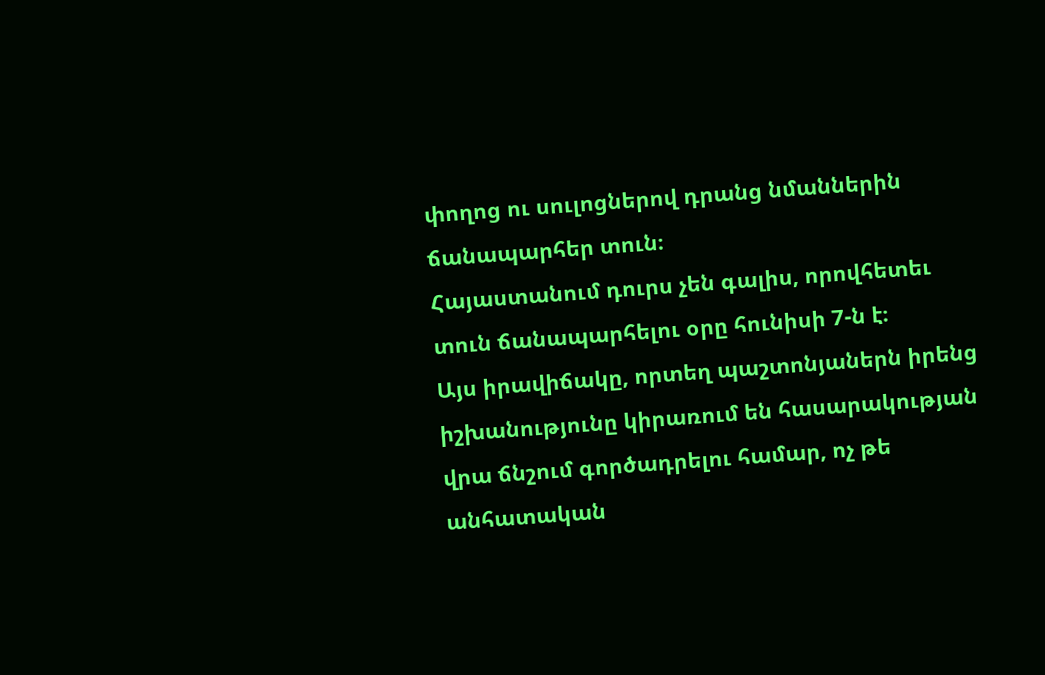փողոց ու սուլոցներով դրանց նմաններին ճանապարհեր տուն։
Հայաստանում դուրս չեն գալիս, որովհետեւ տուն ճանապարհելու օրը հունիսի 7-ն է։
Այս իրավիճակը, որտեղ պաշտոնյաներն իրենց իշխանությունը կիրառում են հասարակության վրա ճնշում գործադրելու համար, ոչ թե անհատական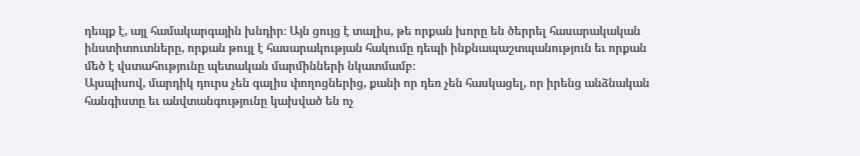դեպք է, այլ համակարգային խնդիր։ Այն ցույց է տալիս, թե որքան խորը են ծերրել հասարակական ինստիտուտները, որքան թույլ է հասարակության հակումը դեպի ինքնապաշտպանություն եւ որքան մեծ է վստահությունը պետական մարմինների նկատմամբ։
Այսպիսով, մարդիկ դուրս չեն գալիս փողոցներից, քանի որ դեռ չեն հասկացել, որ իրենց անձնական հանգիստը եւ անվտանգությունը կախված են ոչ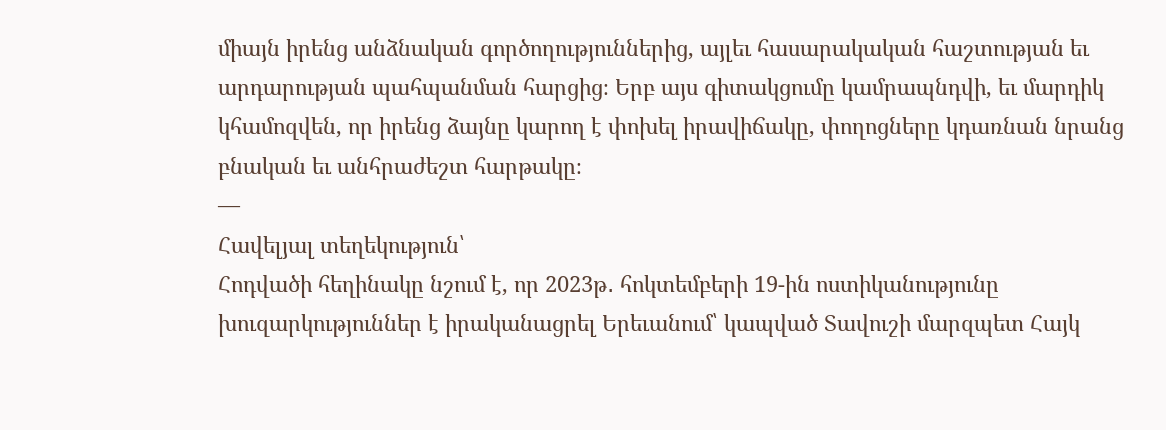միայն իրենց անձնական գործողություններից, այլեւ հասարակական հաշտության եւ արդարության պահպանման հարցից։ Երբ այս գիտակցումը կամրապնդվի, եւ մարդիկ կհամոզվեն, որ իրենց ձայնը կարող է փոխել իրավիճակը, փողոցները կդառնան նրանց բնական եւ անհրաժեշտ հարթակը։
—
Հավելյալ տեղեկություն՝
Հոդվածի հեղինակը նշում է, որ 2023թ․ հոկտեմբերի 19-ին ոստիկանությունը խուզարկություններ է իրականացրել Երեւանում՝ կապված Տավուշի մարզպետ Հայկ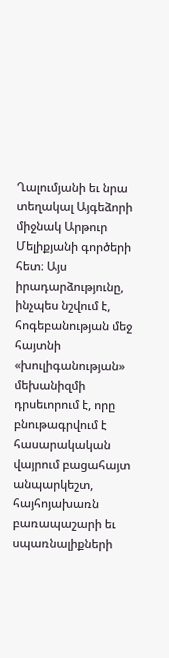Ղալումյանի եւ նրա տեղակալ Այգեձորի միջնակ Արթուր Մելիքյանի գործերի հետ։ Այս իրադարձությունը, ինչպես նշվում է, հոգեբանության մեջ հայտնի «խուլիգանության» մեխանիզմի դրսեւորում է, որը բնութագրվում է հասարակական վայրում բացահայտ անպարկեշտ, հայհոյախառն բառապաշարի եւ սպառնալիքների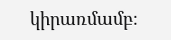կիրառմամբ։